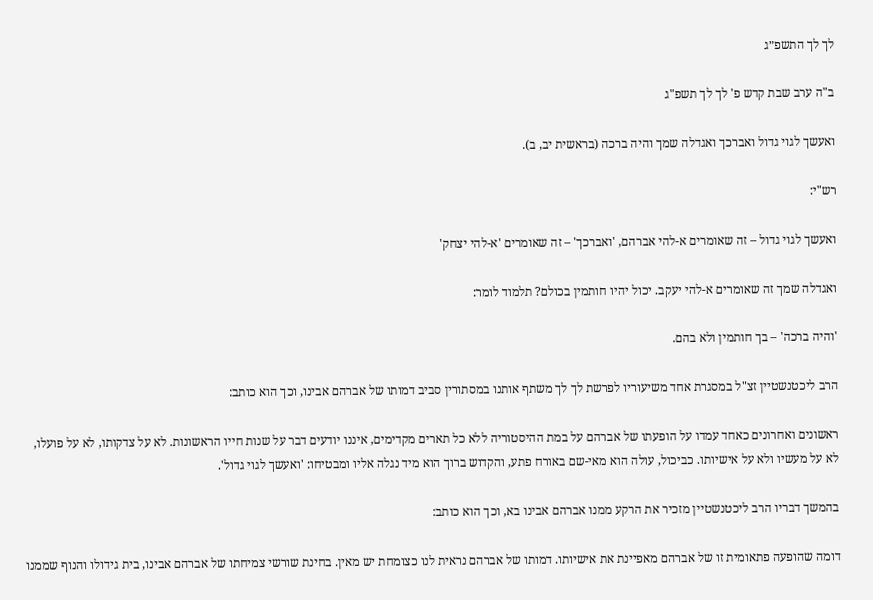לך לך התשפ״ג

ב"ה ערב שבת קדש פ' לך לך תשפ"ג

ואעשך לגוי גדול ואברכך ואגדלה שמך והיה ברכה (בראשית יב, ב).

רש"י:

ואעשך לגוי גדול – זה שאומרים א-להי אברהם, 'ואברכך' – זה שאומרים 'א-להי יצחק'

ואגדלה שמך זה שאומרים א-להי יעקב. יכול יהיו חותמין בכולם? תלמוד לומר:

'והיה ברכה' – בך חותמין ולא בהם.

הרב ליכטנשטיין זצ"ל במסגרת אחד משיעוריו לפרשת לך לך משתף אותנו במסתורין סביב דמותו של אברהם אבינו, וכך הוא כותב:

ראשונים ואחרונים כאחד עמדו על הופעתו של אברהם על במת ההיסטוריה ללא כל תארים מקדימים, איננו יודעים דבר על שנות חייו הראשונות. לא על צדקותו, לא על פועלו, לא על מעשיו ולא על אישיותו. כביכול, עולה הוא מאי-שם באורח פתע, והקדוש ברוך הוא מיד נגלה אליו ומבטיחו: 'ואעשך לגוי גדול'.

בהמשך דבריו הרב ליכטנשטיין מזכיר את הרקע ממנו אברהם אבינו בא, וכך הוא כותב:

דומה שהופעה פתאומית זו של אברהם מאפיינת את אישיותו. דמותו של אברהם נראית לנו כצומחת יש מאין. בחינת שורשי צמיחתו של אברהם אבינו, בית גידולו והנוף שממנו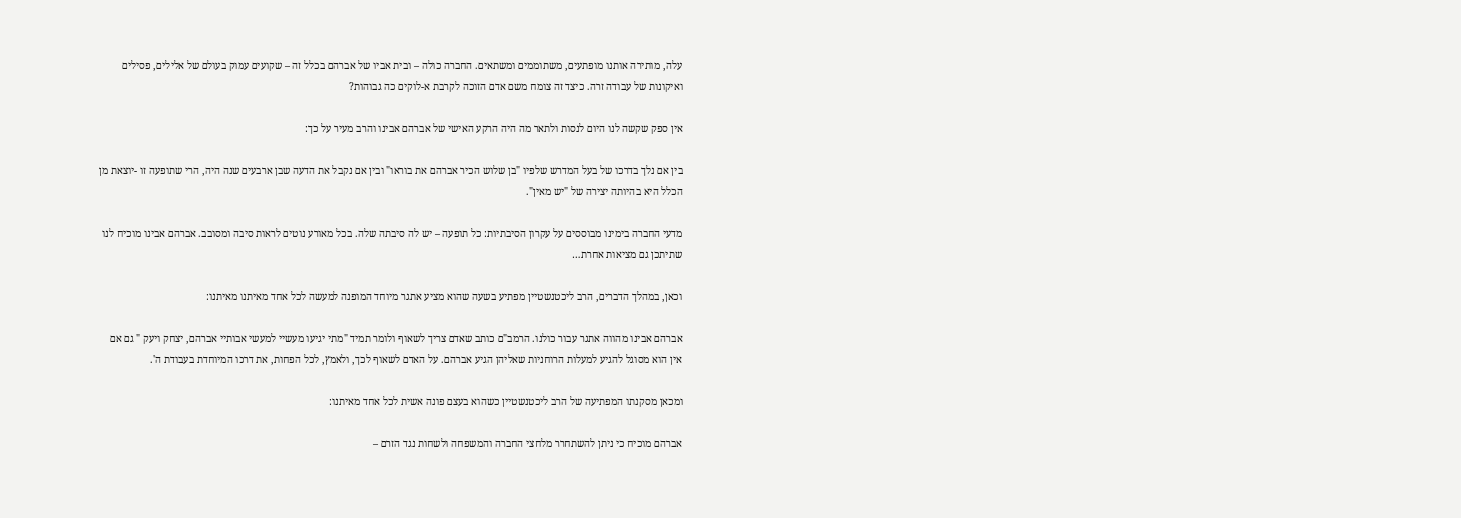עלה, מותירה אותנו מופתעים, משתוממים ומשתאים. החברה כולה – ובית אביו של אברהם בכלל זה – שקועים עמוק בעולם של אלילים, פסילים ואיקונות של עבודה זרה. כיצד זה צומח משם אדם הזוכה לקרבת א-לוקים כה גבוהות?

אין ספק שקשה לנו היום לנסות ולתאר מה היה הרקע האישי של אברהם אבינו והרב מעיר על כך:

בין אם נלך בדרכו של בעל המדרש שלפיו "בן שלוש הכיר אברהם את בוראו" ובין אם נקבל את הדעה שבן ארבעים שנה היה, הרי שתופעה זו -יוצאת מן הכלל היא בהיותה יצירה של "יש מאין".

מדעי החברה בימינו מבוססים על עקרון הסיבתיות: כל תופעה – יש לה סיבתה שלה. בכל מאורע נוטים לראות סיבה ומסובב. אברהם אבינו מוכיח לנו שתיתכן גם מציאות אחרת…

וכאן, במהלך הדברים, הרב ליכטנשטיין מפתיע בשעה שהוא מציע אתגר מיוחד המופנה למעשה לכל אחד מאיתנו מאיתנו:

אברהם אבינו מהווה אתגר עבור כולנו. הרמב"ם כותב שאדם צריך לשאוף ולומר תמיד "מתי יגיעו מעשיי למעשי אבותיי אברהם, יצחק ויעק " גם אם אין הוא מסוגל להגיע למעלות הרוחניות שאליהן הגיע אברהם. על האדם לשאוף לכך, ולאמץ, לכל הפחות, את דרכו המיוחדת בעבודת ה'.

ומכאן מסקנתו המפתיעה של הרב ליכטנשטיין כשהוא בעצם פונה אשית לכל אחד מאיתנו:

אברהם מוכיח כי ניתן להשתחרר מלחצי החברה והמשפחה ולשחות נגד הזרם –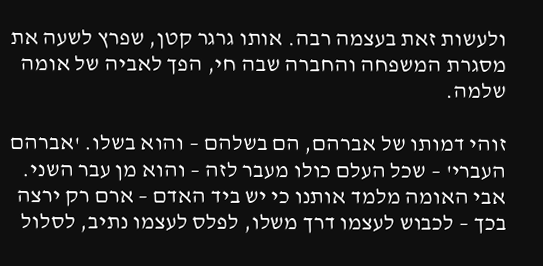ולעשות זאת בעצמה רבה. אותו גרגר קטן, שפרץ לשעה את מסגרת המשפחה והחברה שבה חי, הפך לאביה של אומה שלמה.

זוהי דמותו של אברהם, הם בשלהם – והוא בשלו. 'אברהם העברי' – שכל העלם כולו מעבר לזה – והוא מן עבר השני. אבי האומה מלמד אותנו כי יש ביד האדם – ארם רק ירצה בכך – לכבוש לעצמו דרך משלו, לפלס לעצמו נתיב, לסלול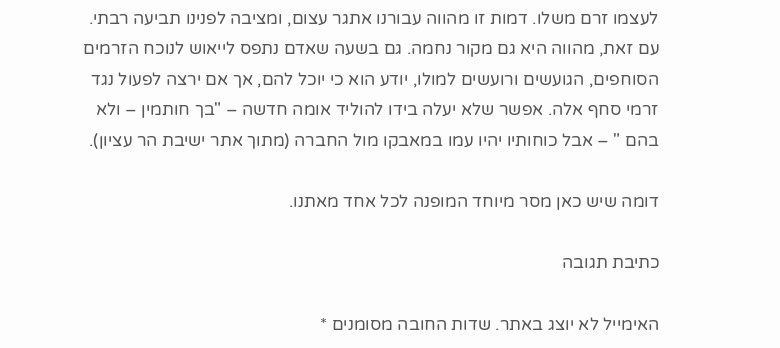לעצמו זרם משלו. דמות זו מהווה עבורנו אתגר עצום, ומציבה לפנינו תביעה רבתי. עם זאת, מהווה היא גם מקור נחמה. גם בשעה שאדם נתפס לייאוש לנוכח הזרמים הסוחפים, הגועשים ורועשים למולו, יודע הוא כי יוכל להם, אך אם ירצה לפעול נגד זרמי סחף אלה. אפשר שלא יעלה בידו להוליד אומה חדשה – "בך חותמין – ולא בהם " – אבל כוחותיו יהיו עמו במאבקו מול החברה (מתוך אתר ישיבת הר עציון).

דומה שיש כאן מסר מיוחד המופנה לכל אחד מאתנו.

כתיבת תגובה

האימייל לא יוצג באתר. שדות החובה מסומנים *